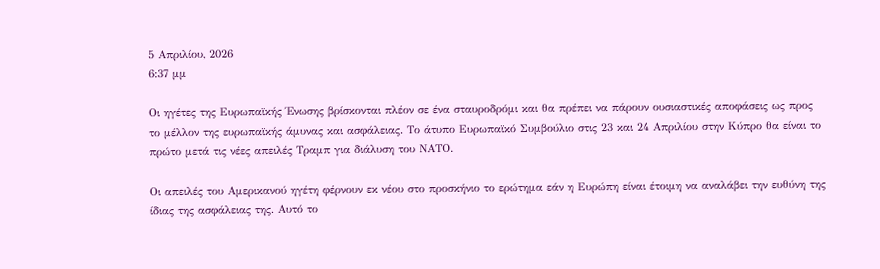5 Απριλίου, 2026
6:37 μμ

Οι ηγέτες της Ευρωπαϊκής Ένωσης βρίσκονται πλέον σε ένα σταυροδρόμι και θα πρέπει να πάρουν ουσιαστικές αποφάσεις ως προς το μέλλον της ευρωπαϊκής άμυνας και ασφάλειας. Το άτυπο Ευρωπαϊκό Συμβούλιο στις 23 και 24 Απριλίου στην Κύπρο θα είναι το πρώτο μετά τις νέες απειλές Τραμπ για διάλυση του ΝΑΤΟ.

Οι απειλές του Αμερικανού ηγέτη φέρνουν εκ νέου στο προσκήνιο το ερώτημα εάν η Ευρώπη είναι έτοιμη να αναλάβει την ευθύνη της ίδιας της ασφάλειας της. Αυτό το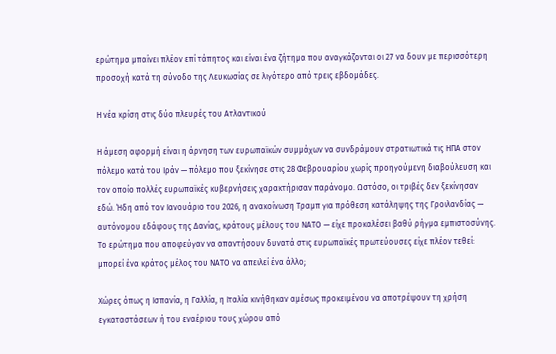ερώτημα μπαίνει πλέον επί τάπητος και είναι ένα ζήτημα που αναγκάζονται οι 27 να δουν με περισσότερη προσοχή κατά τη σύνοδο της Λευκωσίας σε λιγότερο από τρεις εβδομάδες.

Η νέα κρίση στις δύο πλευρές του Ατλαντικού

Η άμεση αφορμή είναι η άρνηση των ευρωπαϊκών συμμάχων να συνδράμουν στρατιωτικά τις ΗΠΑ στον πόλεμο κατά του Ιράν — πόλεμο που ξεκίνησε στις 28 Φεβρουαρίου χωρίς προηγούμενη διαβούλευση και τον οποίο πολλές ευρωπαϊκές κυβερνήσεις χαρακτήρισαν παράνομο. Ωστόσο, οι τριβές δεν ξεκίνησαν εδώ. Ήδη από τον Ιανουάριο του 2026, η ανακοίνωση Τραμπ για πρόθεση κατάληψης της Γροιλανδίας — αυτόνομου εδάφους της Δανίας, κράτους μέλους του ΝΑΤΟ — είχε προκαλέσει βαθύ ρήγμα εμπιστοσύνης. Το ερώτημα που αποφεύγαν να απαντήσουν δυνατά στις ευρωπαϊκές πρωτεύουσες είχε πλέον τεθεί: μπορεί ένα κράτος μέλος του ΝΑΤΟ να απειλεί ένα άλλο;

Χώρες όπως η Ισπανία, η Γαλλία, η Ιταλία κινήθηκαν αμέσως προκειμένου να αποτρέψουν τη χρήση εγκαταστάσεων ή του εναέριου τους χώρου από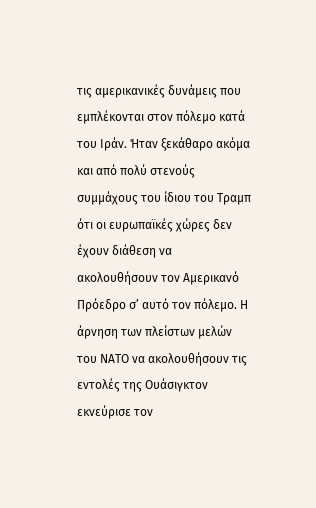τις αμερικανικές δυνάμεις που εμπλέκονται στον πόλεμο κατά του Ιράν. Ήταν ξεκάθαρο ακόμα και από πολύ στενούς συμμάχους του ίδιου του Τραμπ ότι οι ευρωπαϊκές χώρες δεν έχουν διάθεση να ακολουθήσουν τον Αμερικανό Πρόεδρο σ’ αυτό τον πόλεμο. Η άρνηση των πλείστων μελών του ΝΑΤΟ να ακολουθήσουν τις εντολές της Ουάσιγκτον εκνεύρισε τον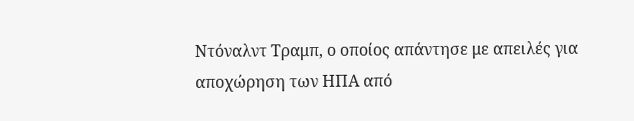Ντόναλντ Τραμπ, ο οποίος απάντησε με απειλές για αποχώρηση των ΗΠΑ από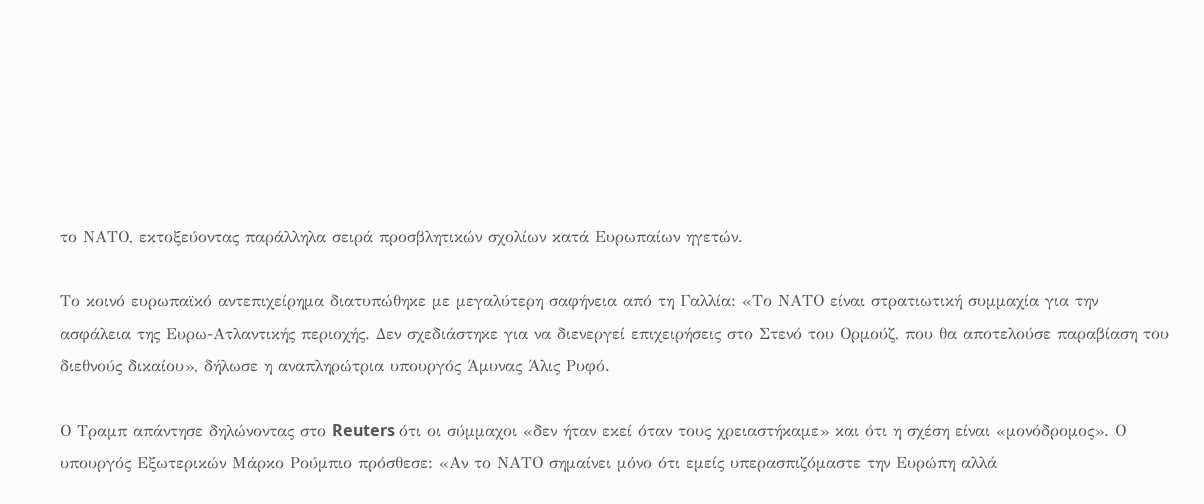το ΝΑΤΟ, εκτοξεύοντας παράλληλα σειρά προσβλητικών σχολίων κατά Ευρωπαίων ηγετών.

Το κοινό ευρωπαϊκό αντεπιχείρημα διατυπώθηκε με μεγαλύτερη σαφήνεια από τη Γαλλία: «Το ΝΑΤΟ είναι στρατιωτική συμμαχία για την ασφάλεια της Ευρω-Ατλαντικής περιοχής. Δεν σχεδιάστηκε για να διενεργεί επιχειρήσεις στο Στενό του Ορμούζ, που θα αποτελούσε παραβίαση του διεθνούς δικαίου», δήλωσε η αναπληρώτρια υπουργός Άμυνας Άλις Ρυφό.

Ο Τραμπ απάντησε δηλώνοντας στο Reuters ότι οι σύμμαχοι «δεν ήταν εκεί όταν τους χρειαστήκαμε» και ότι η σχέση είναι «μονόδρομος». Ο υπουργός Εξωτερικών Μάρκο Ρούμπιο πρόσθεσε: «Αν το ΝΑΤΟ σημαίνει μόνο ότι εμείς υπερασπιζόμαστε την Ευρώπη αλλά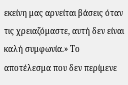εκείνη μας αρνείται βάσεις όταν τις χρειαζόμαστε, αυτή δεν είναι καλή συμφωνία.» Το αποτέλεσμα που δεν περίμενε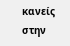κανείς στην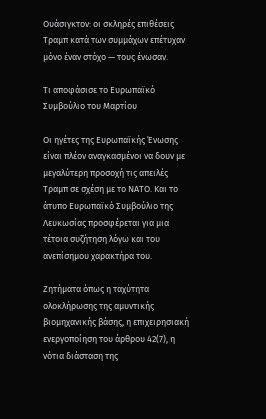Ουάσιγκτον: οι σκληρές επιθέσεις Τραμπ κατά των συμμάχων επέτυχαν μόνο έναν στόχο — τους ένωσαν.

Τι αποφάσισε το Ευρωπαϊκό Συμβούλιο του Μαρτίου

Οι ηγέτες της Ευρωπαϊκής Ένωσης είναι πλέον αναγκασμένοι να δουν με μεγαλύτερη προσοχή τις απειλές Τραμπ σε σχέση με το ΝΑΤΟ. Και το άτυπο Ευρωπαϊκό Συμβούλιο της Λευκωσίας προσφέρεται για μια τέτοια συζήτηση λόγω και του ανεπίσημου χαρακτήρα του.

Ζητήματα όπως η ταχύτητα ολοκλήρωσης της αμυντικής βιομηχανικής βάσης, η επιχειρησιακή ενεργοποίηση του άρθρου 42(7), η νότια διάσταση της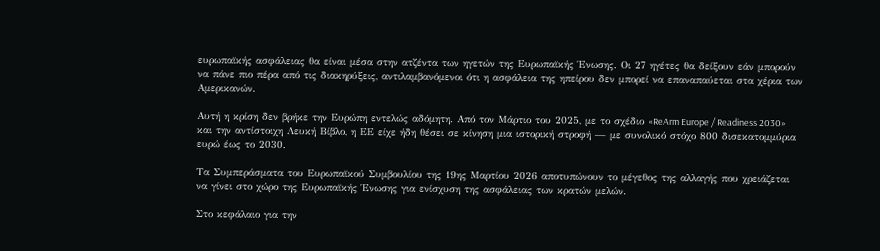ευρωπαϊκής ασφάλειας θα είναι μέσα στην ατζέντα των ηγετών της Ευρωπαϊκής Ένωσης. Οι 27 ηγέτες θα δείξουν εάν μπορούν να πάνε πιο πέρα από τις διακηρύξεις, αντιλαμβανόμενοι ότι η ασφάλεια της ηπείρου δεν μπορεί να επαναπαύεται στα χέρια των Αμερικανών.

Αυτή η κρίση δεν βρήκε την Ευρώπη εντελώς αδόμητη. Από τον Μάρτιο του 2025, με το σχέδιο «ReArm Europe / Readiness 2030» και την αντίστοιχη Λευκή Βίβλο, η ΕΕ είχε ήδη θέσει σε κίνηση μια ιστορική στροφή — με συνολικό στόχο 800 δισεκατομμύρια ευρώ έως το 2030.

Τα Συμπεράσματα του Ευρωπαϊκού Συμβουλίου της 19ης Μαρτίου 2026 αποτυπώνουν το μέγεθος της αλλαγής που χρειάζεται να γίνει στο χώρο της Ευρωπαϊκής Ένωσης για ενίσχυση της ασφάλειας των κρατών μελών.

Στο κεφάλαιο για την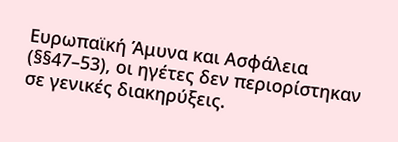Ευρωπαϊκή Άμυνα και Ασφάλεια (§§47–53), οι ηγέτες δεν περιορίστηκαν σε γενικές διακηρύξεις.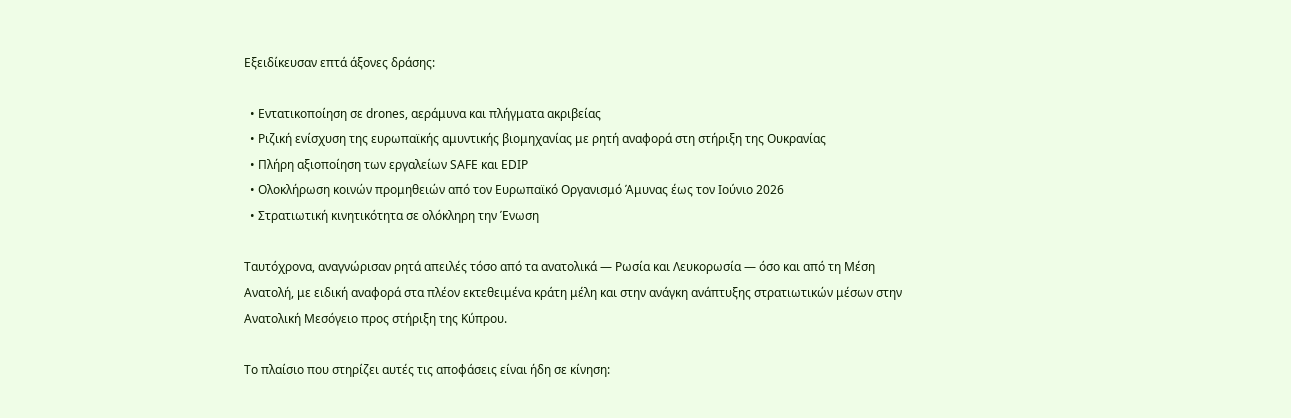Εξειδίκευσαν επτά άξονες δράσης:

  • Εντατικοποίηση σε drones, αεράμυνα και πλήγματα ακριβείας
  • Ριζική ενίσχυση της ευρωπαϊκής αμυντικής βιομηχανίας με ρητή αναφορά στη στήριξη της Ουκρανίας
  • Πλήρη αξιοποίηση των εργαλείων SAFE και EDIP
  • Ολοκλήρωση κοινών προμηθειών από τον Ευρωπαϊκό Οργανισμό Άμυνας έως τον Ιούνιο 2026
  • Στρατιωτική κινητικότητα σε ολόκληρη την Ένωση

Ταυτόχρονα, αναγνώρισαν ρητά απειλές τόσο από τα ανατολικά — Ρωσία και Λευκορωσία — όσο και από τη Μέση Ανατολή, με ειδική αναφορά στα πλέον εκτεθειμένα κράτη μέλη και στην ανάγκη ανάπτυξης στρατιωτικών μέσων στην Ανατολική Μεσόγειο προς στήριξη της Κύπρου.

Το πλαίσιο που στηρίζει αυτές τις αποφάσεις είναι ήδη σε κίνηση: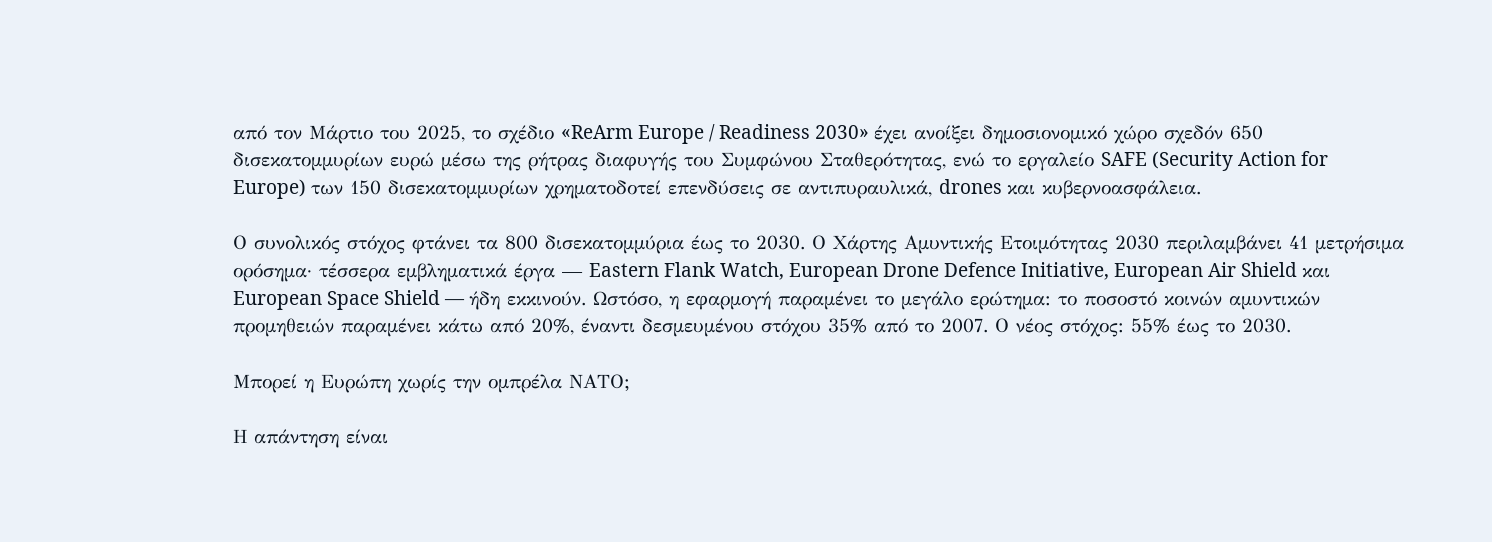από τον Μάρτιο του 2025, το σχέδιο «ReArm Europe / Readiness 2030» έχει ανοίξει δημοσιονομικό χώρο σχεδόν 650 δισεκατομμυρίων ευρώ μέσω της ρήτρας διαφυγής του Συμφώνου Σταθερότητας, ενώ το εργαλείο SAFE (Security Action for Europe) των 150 δισεκατομμυρίων χρηματοδοτεί επενδύσεις σε αντιπυραυλικά, drones και κυβερνοασφάλεια.

Ο συνολικός στόχος φτάνει τα 800 δισεκατομμύρια έως το 2030. Ο Χάρτης Αμυντικής Ετοιμότητας 2030 περιλαμβάνει 41 μετρήσιμα ορόσημα· τέσσερα εμβληματικά έργα — Eastern Flank Watch, European Drone Defence Initiative, European Air Shield και European Space Shield — ήδη εκκινούν. Ωστόσο, η εφαρμογή παραμένει το μεγάλο ερώτημα: το ποσοστό κοινών αμυντικών προμηθειών παραμένει κάτω από 20%, έναντι δεσμευμένου στόχου 35% από το 2007. Ο νέος στόχος: 55% έως το 2030.

Μπορεί η Ευρώπη χωρίς την ομπρέλα ΝΑΤΟ;

Η απάντηση είναι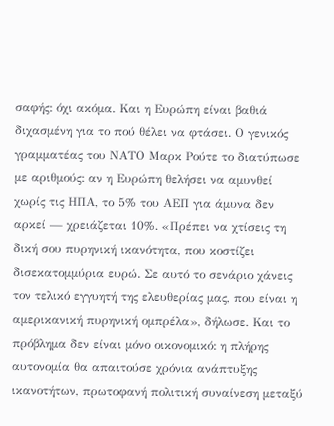σαφής: όχι ακόμα. Και η Ευρώπη είναι βαθιά διχασμένη για το πού θέλει να φτάσει. Ο γενικός γραμματέας του ΝΑΤΟ Μαρκ Ρούτε το διατύπωσε με αριθμούς: αν η Ευρώπη θελήσει να αμυνθεί χωρίς τις ΗΠΑ, το 5% του ΑΕΠ για άμυνα δεν αρκεί — χρειάζεται 10%. «Πρέπει να χτίσεις τη δική σου πυρηνική ικανότητα, που κοστίζει δισεκατομμύρια ευρώ. Σε αυτό το σενάριο χάνεις τον τελικό εγγυητή της ελευθερίας μας, που είναι η αμερικανική πυρηνική ομπρέλα», δήλωσε. Και το πρόβλημα δεν είναι μόνο οικονομικό: η πλήρης αυτονομία θα απαιτούσε χρόνια ανάπτυξης ικανοτήτων, πρωτοφανή πολιτική συναίνεση μεταξύ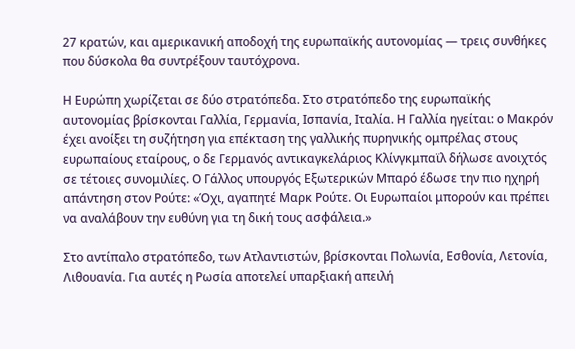27 κρατών, και αμερικανική αποδοχή της ευρωπαϊκής αυτονομίας — τρεις συνθήκες που δύσκολα θα συντρέξουν ταυτόχρονα.

Η Ευρώπη χωρίζεται σε δύο στρατόπεδα. Στο στρατόπεδο της ευρωπαϊκής αυτονομίας βρίσκονται Γαλλία, Γερμανία, Ισπανία, Ιταλία. Η Γαλλία ηγείται: ο Μακρόν έχει ανοίξει τη συζήτηση για επέκταση της γαλλικής πυρηνικής ομπρέλας στους ευρωπαίους εταίρους, ο δε Γερμανός αντικαγκελάριος Κλίνγκμπαϊλ δήλωσε ανοιχτός σε τέτοιες συνομιλίες. Ο Γάλλος υπουργός Εξωτερικών Μπαρό έδωσε την πιο ηχηρή απάντηση στον Ρούτε: «Όχι, αγαπητέ Μαρκ Ρούτε. Οι Ευρωπαίοι μπορούν και πρέπει να αναλάβουν την ευθύνη για τη δική τους ασφάλεια.»

Στο αντίπαλο στρατόπεδο, των Ατλαντιστών, βρίσκονται Πολωνία, Εσθονία, Λετονία, Λιθουανία. Για αυτές η Ρωσία αποτελεί υπαρξιακή απειλή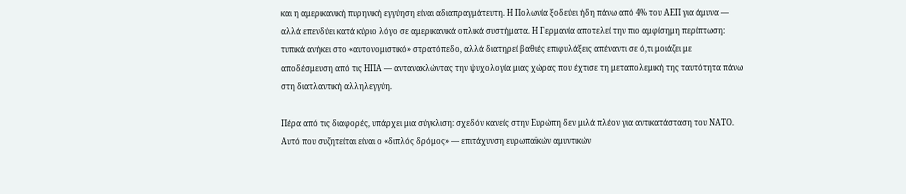και η αμερικανική πυρηνική εγγύηση είναι αδιαπραγμάτευτη. Η Πολωνία ξοδεύει ήδη πάνω από 4% του ΑΕΠ για άμυνα — αλλά επενδύει κατά κύριο λόγο σε αμερικανικά οπλικά συστήματα. Η Γερμανία αποτελεί την πιο αμφίσημη περίπτωση: τυπικά ανήκει στο «αυτονομιστικό» στρατόπεδο, αλλά διατηρεί βαθιές επιφυλάξεις απέναντι σε ό,τι μοιάζει με αποδέσμευση από τις ΗΠΑ — αντανακλώντας την ψυχολογία μιας χώρας που έχτισε τη μεταπολεμική της ταυτότητα πάνω στη διατλαντική αλληλεγγύη.

Πέρα από τις διαφορές, υπάρχει μια σύγκλιση: σχεδόν κανείς στην Ευρώπη δεν μιλά πλέον για αντικατάσταση του ΝΑΤΟ. Αυτό που συζητείται είναι ο «διπλός δρόμος» — επιτάχυνση ευρωπαϊκών αμυντικών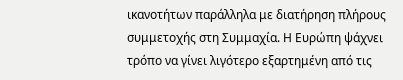ικανοτήτων παράλληλα με διατήρηση πλήρους συμμετοχής στη Συμμαχία. Η Ευρώπη ψάχνει τρόπο να γίνει λιγότερο εξαρτημένη από τις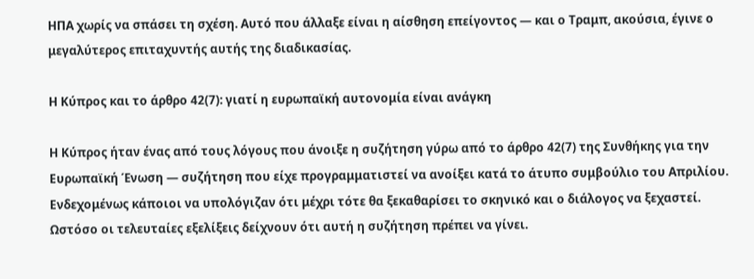ΗΠΑ χωρίς να σπάσει τη σχέση. Αυτό που άλλαξε είναι η αίσθηση επείγοντος — και ο Τραμπ, ακούσια, έγινε ο μεγαλύτερος επιταχυντής αυτής της διαδικασίας.

Η Κύπρος και το άρθρο 42(7): γιατί η ευρωπαϊκή αυτονομία είναι ανάγκη

Η Κύπρος ήταν ένας από τους λόγους που άνοιξε η συζήτηση γύρω από το άρθρο 42(7) της Συνθήκης για την Ευρωπαϊκή Ένωση — συζήτηση που είχε προγραμματιστεί να ανοίξει κατά το άτυπο συμβούλιο του Απριλίου. Ενδεχομένως κάποιοι να υπολόγιζαν ότι μέχρι τότε θα ξεκαθαρίσει το σκηνικό και ο διάλογος να ξεχαστεί. Ωστόσο οι τελευταίες εξελίξεις δείχνουν ότι αυτή η συζήτηση πρέπει να γίνει.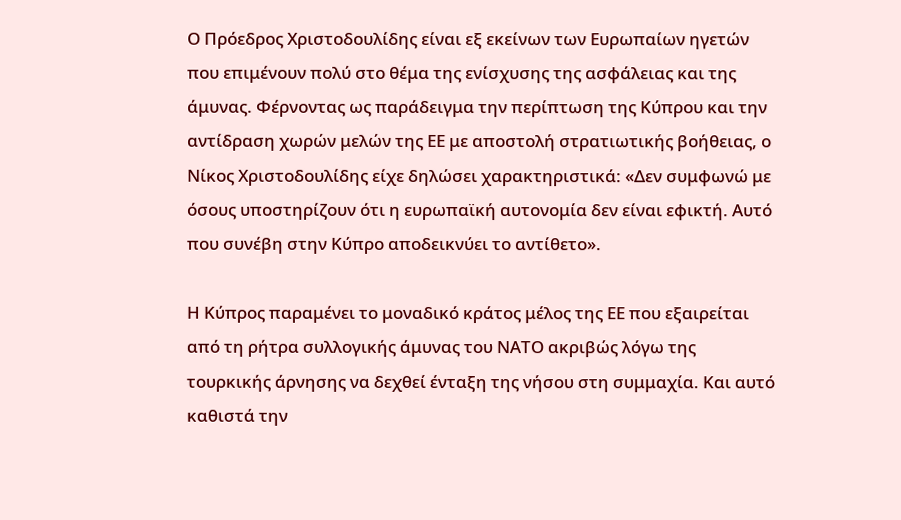Ο Πρόεδρος Χριστοδουλίδης είναι εξ εκείνων των Ευρωπαίων ηγετών που επιμένουν πολύ στο θέμα της ενίσχυσης της ασφάλειας και της άμυνας. Φέρνοντας ως παράδειγμα την περίπτωση της Κύπρου και την αντίδραση χωρών μελών της ΕΕ με αποστολή στρατιωτικής βοήθειας, ο Νίκος Χριστοδουλίδης είχε δηλώσει χαρακτηριστικά: «Δεν συμφωνώ με όσους υποστηρίζουν ότι η ευρωπαϊκή αυτονομία δεν είναι εφικτή. Αυτό που συνέβη στην Κύπρο αποδεικνύει το αντίθετο».

Η Κύπρος παραμένει το μοναδικό κράτος μέλος της ΕΕ που εξαιρείται από τη ρήτρα συλλογικής άμυνας του ΝΑΤΟ ακριβώς λόγω της τουρκικής άρνησης να δεχθεί ένταξη της νήσου στη συμμαχία. Και αυτό καθιστά την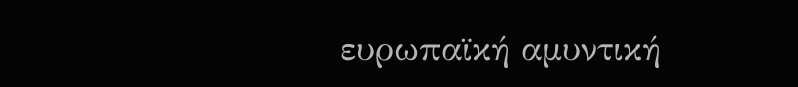ευρωπαϊκή αμυντική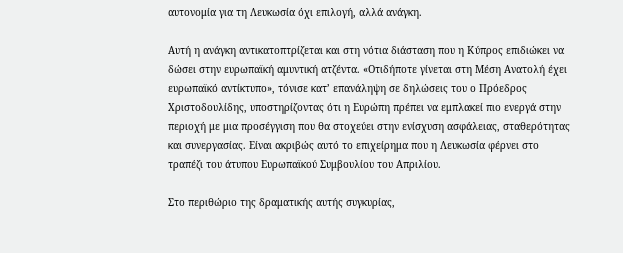αυτονομία για τη Λευκωσία όχι επιλογή, αλλά ανάγκη.

Αυτή η ανάγκη αντικατοπτρίζεται και στη νότια διάσταση που η Κύπρος επιδιώκει να δώσει στην ευρωπαϊκή αμυντική ατζέντα. «Οτιδήποτε γίνεται στη Μέση Ανατολή έχει ευρωπαϊκό αντίκτυπο», τόνισε κατ’ επανάληψη σε δηλώσεις του ο Πρόεδρος Χριστοδουλίδης, υποστηρίζοντας ότι η Ευρώπη πρέπει να εμπλακεί πιο ενεργά στην περιοχή με μια προσέγγιση που θα στοχεύει στην ενίσχυση ασφάλειας, σταθερότητας και συνεργασίας. Είναι ακριβώς αυτό το επιχείρημα που η Λευκωσία φέρνει στο τραπέζι του άτυπου Ευρωπαϊκού Συμβουλίου του Απριλίου.

Στο περιθώριο της δραματικής αυτής συγκυρίας,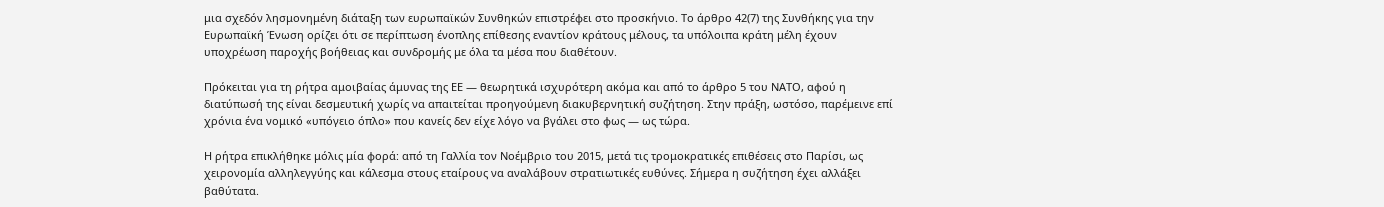μια σχεδόν λησμονημένη διάταξη των ευρωπαϊκών Συνθηκών επιστρέφει στο προσκήνιο. Το άρθρο 42(7) της Συνθήκης για την Ευρωπαϊκή Ένωση ορίζει ότι σε περίπτωση ένοπλης επίθεσης εναντίον κράτους μέλους, τα υπόλοιπα κράτη μέλη έχουν υποχρέωση παροχής βοήθειας και συνδρομής με όλα τα μέσα που διαθέτουν.

Πρόκειται για τη ρήτρα αμοιβαίας άμυνας της ΕΕ — θεωρητικά ισχυρότερη ακόμα και από το άρθρο 5 του ΝΑΤΟ, αφού η διατύπωσή της είναι δεσμευτική χωρίς να απαιτείται προηγούμενη διακυβερνητική συζήτηση. Στην πράξη, ωστόσο, παρέμεινε επί χρόνια ένα νομικό «υπόγειο όπλο» που κανείς δεν είχε λόγο να βγάλει στο φως — ως τώρα.

Η ρήτρα επικλήθηκε μόλις μία φορά: από τη Γαλλία τον Νοέμβριο του 2015, μετά τις τρομοκρατικές επιθέσεις στο Παρίσι, ως χειρονομία αλληλεγγύης και κάλεσμα στους εταίρους να αναλάβουν στρατιωτικές ευθύνες. Σήμερα η συζήτηση έχει αλλάξει βαθύτατα.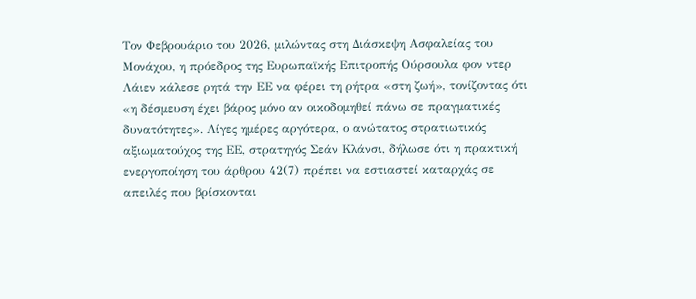Τον Φεβρουάριο του 2026, μιλώντας στη Διάσκεψη Ασφαλείας του Μονάχου, η πρόεδρος της Ευρωπαϊκής Επιτροπής Ούρσουλα φον ντερ Λάιεν κάλεσε ρητά την ΕΕ να φέρει τη ρήτρα «στη ζωή», τονίζοντας ότι «η δέσμευση έχει βάρος μόνο αν οικοδομηθεί πάνω σε πραγματικές δυνατότητες». Λίγες ημέρες αργότερα, ο ανώτατος στρατιωτικός αξιωματούχος της ΕΕ, στρατηγός Σεάν Κλάνσι, δήλωσε ότι η πρακτική ενεργοποίηση του άρθρου 42(7) πρέπει να εστιαστεί καταρχάς σε απειλές που βρίσκονται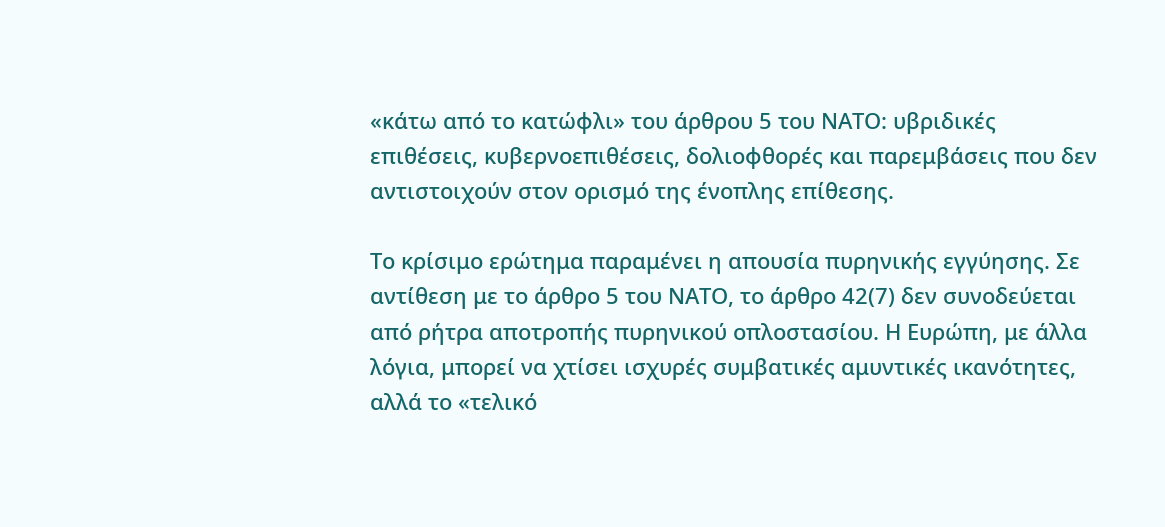«κάτω από το κατώφλι» του άρθρου 5 του ΝΑΤΟ: υβριδικές επιθέσεις, κυβερνοεπιθέσεις, δολιοφθορές και παρεμβάσεις που δεν αντιστοιχούν στον ορισμό της ένοπλης επίθεσης.

Το κρίσιμο ερώτημα παραμένει η απουσία πυρηνικής εγγύησης. Σε αντίθεση με το άρθρο 5 του ΝΑΤΟ, το άρθρο 42(7) δεν συνοδεύεται από ρήτρα αποτροπής πυρηνικού οπλοστασίου. Η Ευρώπη, με άλλα λόγια, μπορεί να χτίσει ισχυρές συμβατικές αμυντικές ικανότητες, αλλά το «τελικό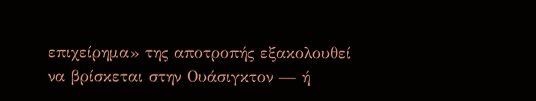επιχείρημα» της αποτροπής εξακολουθεί να βρίσκεται στην Ουάσιγκτον — ή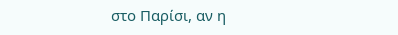στο Παρίσι, αν η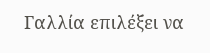Γαλλία επιλέξει να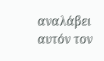αναλάβει αυτόν τον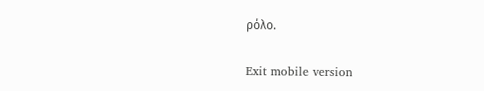ρόλο.

Exit mobile version